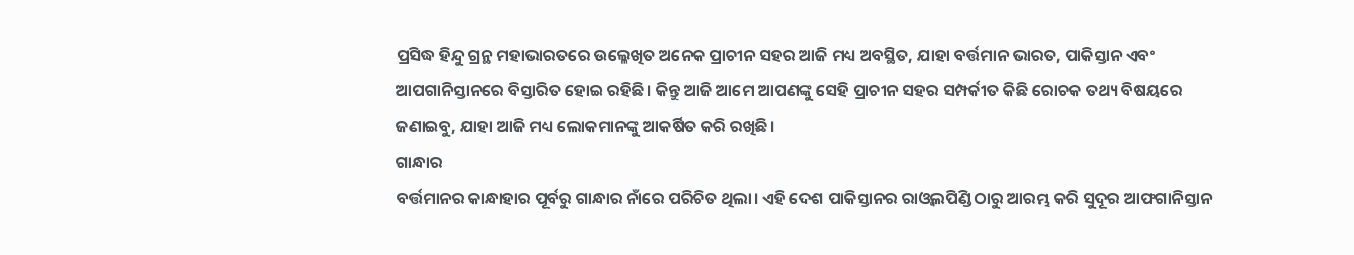ପ୍ରସିଦ୍ଧ ହିନ୍ଦୁ ଗ୍ରନ୍ଥ ମହାଭାରତରେ ଉଲ୍ଳେଖିତ ଅନେକ ପ୍ରାଚୀନ ସହର ଆଜି ମଧ୍ୟ ଅବସ୍ଥିତ, ଯାହା ବର୍ତ୍ତମାନ ଭାରତ, ପାକିସ୍ତାନ ଏବଂ ଆପଗାନିସ୍ତାନରେ ବିସ୍ତାରିତ ହୋଇ ରହିଛି। କିନ୍ତୁ ଆଜି ଆମେ ଆପଣଙ୍କୁ ସେହି ପ୍ରାଚୀନ ସହର ସମ୍ପର୍କୀତ କିଛି ରୋଚକ ତଥ୍ୟ ବିଷୟରେ ଜଣାଇବୁ, ଯାହା ଆଜି ମଧ୍ୟ ଲୋକମାନଙ୍କୁ ଆକର୍ଷିତ କରି ରଖିଛି।
ଗାନ୍ଧାର
ବର୍ତ୍ତମାନର କାନ୍ଧାହାର ପୂର୍ବରୁ ଗାନ୍ଧାର ନାଁରେ ପରିଚିତ ଥିଲା। ଏହି ଦେଶ ପାକିସ୍ତାନର ରାଓ୍ଵଲପିଣ୍ଡି ଠାରୁ ଆରମ୍ଭ କରି ସୁଦୂର ଆଫଗାନିସ୍ତାନ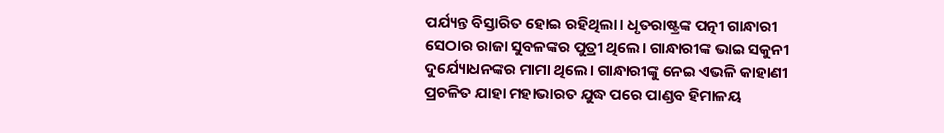ପର୍ଯ୍ୟନ୍ତ ବିସ୍ତାରିତ ହୋଇ ରହିଥିଲା। ଧୃତରାଷ୍ଟ୍ରଙ୍କ ପତ୍ନୀ ଗାନ୍ଧାରୀ ସେଠାର ରାଜା ସୁବଳଙ୍କର ପୁତ୍ରୀ ଥିଲେ। ଗାନ୍ଧାରୀଙ୍କ ଭାଇ ସକୁନୀ ଦୁର୍ଯ୍ୟୋଧନଙ୍କର ମାମା ଥିଲେ। ଗାନ୍ଧାରୀଙ୍କୁ ନେଇ ଏଭଳି କାହାଣୀ ପ୍ରଚଳିତ ଯାହା ମହାଭାରତ ଯୁଦ୍ଧ ପରେ ପାଣ୍ଡବ ହିମାଳୟ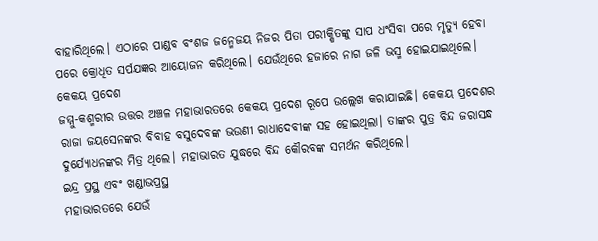ବାହାରିଥିଲେ। ଏଠାରେ ପାଣ୍ଡବ ବଂଶଜ ଜନ୍ମେଜୟ ନିଜର ପିତା ପରୀକ୍ଷିତଙ୍କୁ ସାପ ଧଂସିବା ପରେ ମୃତ୍ୟୁ ହେବା ପରେ କ୍ରୋଧିତ ସର୍ପଯଜ୍ଞର ଆୟୋଜନ କରିଥିଲେ। ଯେଉଁଥିରେ ହଜାରେ ନାଗ ଜଳି ଭସ୍ମ ହୋଇଯାଇଥିଲେ।
କେକୟ ପ୍ରଦେଶ
ଜମ୍ମୁ-କଶ୍ମରୀର ଉତ୍ତର ଅଞ୍ଚଳ ମହାଭାରତରେ କେକୟ ପ୍ରଦେଶ ରୂପେ ଉଲ୍ଲେଖ କରାଯାଇଛି। କେକୟ ପ୍ରଦେଶର ରାଜା ଜୟସେନଙ୍କର ବିବାହ ବସୁଦେବଙ୍କ ଭଉଣୀ ରାଧାଦେବୀଙ୍କ ସହ ହୋଇଥିଲା। ତାଙ୍କର ପୁତ୍ର ବିନ୍ଦ ଜରାସନ୍ଧ ଦୁର୍ଯ୍ୟୋଧନଙ୍କର ମିତ୍ର ଥିଲେ। ମହାଭାରତ ଯୁଦ୍ଧରେ ବିନ୍ଦ କୌରବଙ୍କ ସମର୍ଥନ କରିଥିଲେ।
ଇନ୍ଦ୍ର ପ୍ରସ୍ଥ ଏବଂ ଖଣ୍ଡାଭପ୍ରସ୍ଥ
ମହାଭାରତରେ ଯେଉଁ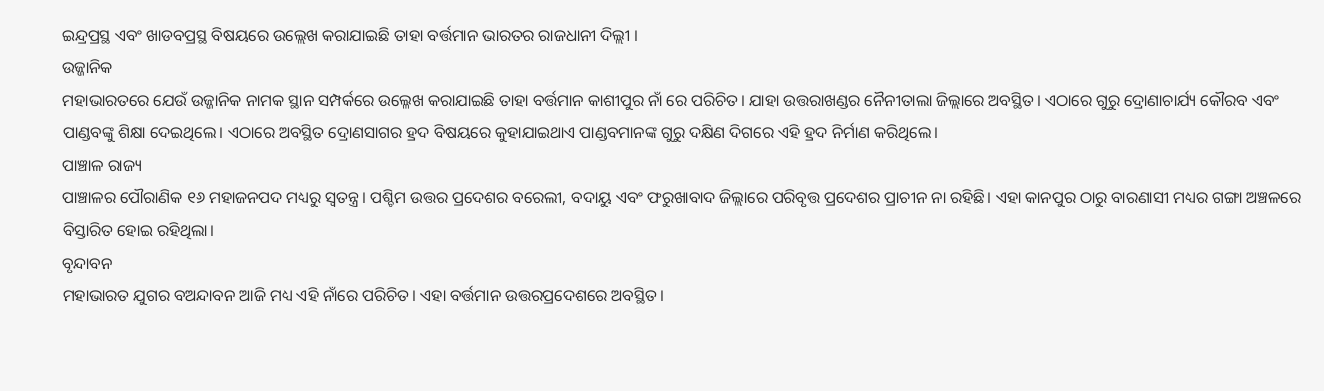ଇନ୍ଦ୍ରପ୍ରସ୍ଥ ଏବଂ ଖାଡବପ୍ରସ୍ଥ ବିଷୟରେ ଉଲ୍ଲେଖ କରାଯାଇଛି ତାହା ବର୍ତ୍ତମାନ ଭାରତର ରାଜଧାନୀ ଦିଲ୍ଲୀ ।
ଉଜ୍ଜାନିକ
ମହାଭାରତରେ ଯେଉଁ ଉଜ୍ଜାନିକ ନାମକ ସ୍ଥାନ ସମ୍ପର୍କରେ ଉଲ୍ଳେଖ କରାଯାଇଛି ତାହା ବର୍ତ୍ତମାନ କାଶୀପୁର ନାଁ ରେ ପରିଚିତ। ଯାହା ଉତ୍ତରାଖଣ୍ଡର ନୈନୀତାଲା ଜିଲ୍ଲାରେ ଅବସ୍ଥିତ। ଏଠାରେ ଗୁରୁ ଦ୍ରୋଣାଚାର୍ଯ୍ୟ କୌରବ ଏବଂ ପାଣ୍ଡବଙ୍କୁ ଶିକ୍ଷା ଦେଇଥିଲେ। ଏଠାରେ ଅବସ୍ଥିତ ଦ୍ରୋଣସାଗର ହ୍ରଦ ବିଷୟରେ କୁହାଯାଇଥାଏ ପାଣ୍ଡବମାନଙ୍କ ଗୁରୁ ଦକ୍ଷିଣ ଦିଗରେ ଏହି ହ୍ରଦ ନିର୍ମାଣ କରିଥିଲେ।
ପାଞ୍ଚାଳ ରାଜ୍ୟ
ପାଞ୍ଚାଳର ପୌରାଣିକ ୧୬ ମହାଜନପଦ ମଧ୍ୟରୁ ସ୍ୱତନ୍ତ୍ର। ପଶ୍ଚିମ ଉତ୍ତର ପ୍ରଦେଶର ବରେଲୀ, ବଦାୟୁ ଏବଂ ଫରୁଖାବାଦ ଜିଲ୍ଲାରେ ପରିବୃତ୍ତ ପ୍ରଦେଶର ପ୍ରାଚୀନ ନା ରହିଛି। ଏହା କାନପୁର ଠାରୁ ବାରଣାସୀ ମଧ୍ୟର ଗଙ୍ଗା ଅଞ୍ଚଳରେ ବିସ୍ତାରିତ ହୋଇ ରହିଥିଲା।
ବୃନ୍ଦାବନ
ମହାଭାରତ ଯୁଗର ବଅନ୍ଦାବନ ଆଜି ମଧ୍ୟ ଏହି ନାଁରେ ପରିଚିତ। ଏହା ବର୍ତ୍ତମାନ ଉତ୍ତରପ୍ରଦେଶରେ ଅବସ୍ଥିତ।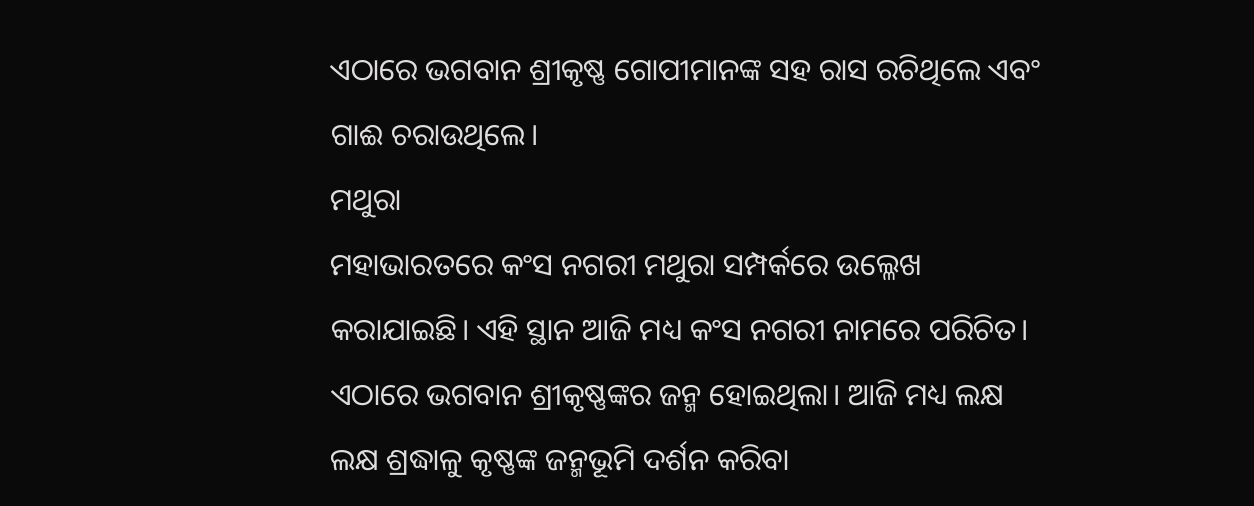ଏଠାରେ ଭଗବାନ ଶ୍ରୀକୃଷ୍ଣ ଗୋପୀମାନଙ୍କ ସହ ରାସ ରଚିଥିଲେ ଏବଂ ଗାଈ ଚରାଉଥିଲେ।
ମଥୁରା
ମହାଭାରତରେ କଂସ ନଗରୀ ମଥୁରା ସମ୍ପର୍କରେ ଉଲ୍ଳେଖ କରାଯାଇଛି। ଏହି ସ୍ଥାନ ଆଜି ମଧ୍ୟ କଂସ ନଗରୀ ନାମରେ ପରିଚିତ। ଏଠାରେ ଭଗବାନ ଶ୍ରୀକୃଷ୍ଣଙ୍କର ଜନ୍ମ ହୋଇଥିଲା। ଆଜି ମଧ୍ୟ ଲକ୍ଷ ଲକ୍ଷ ଶ୍ରଦ୍ଧାଳୁ କୃଷ୍ଣଙ୍କ ଜନ୍ମଭୂମି ଦର୍ଶନ କରିବା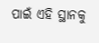ପାଇଁ ଏହି ସ୍ଥାନକୁ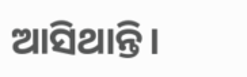ଆସିଥାନ୍ତି।